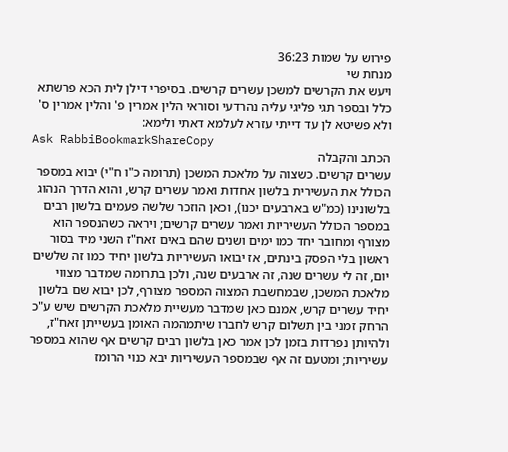פירוש על שמות 36:23
מנחת שי
ויעש את הקרשים למשכן עשרים קרשים. בסיפרי דילן לית הכא פרשתא כלל ובספר תגי פליגי עליה נהרדעי וסוראי הלין אמרין פ' והלין אמרין ס' ולא פשיטא לן עד דייתי עזרא לעלמא דאתי ולימא:
Ask RabbiBookmarkShareCopy
הכתב והקבלה
עשרים קרשים. כשצוה על מלאכת המשכן (תרומה כ"ו ח"י) יבוא במספר הכולל את העשירית בלשון אחדות ואמר עשרים קרש, והוא הדרך הנהוג בלשונינו (כמ"ש בארבעים יכנו), וכאן הוזכר שלשה פעמים בלשון רבים במספר הכולל העשיריות ואמר עשרים קרשים; ויראה כשהנספר הוא מצורף ומחובר יחד כמו ימים ושנים שהם באים זאח"ז השני מיד בסור ראשון בלי הפסק בינתים, אז יבואו העשיריות בלשון יחיד כמו זה שלשים יום, זה לי עשרים שנה, זה ארבעים שנה, ולכן בתרומה שמדבר מצווי מלאכת המשכן, שבמחשבת המצוה המספר מצורף, לכן יבוא שם בלשון יחיד עשרים קרש, אמנם כאן שמדבר מעשיית מלאכת הקרשים שיש ע"כ הרחק זמני בין תשלום קרש לחברו שיתמהמה האומן בעשייתן זאח"ז, ולהיותן נפרדות בזמן לכן אמר כאן בלשון רבים קרשים אף שהוא במספר עשיריות; ומטעם זה אף שבמספר העשיריות יבא כנוי הרומז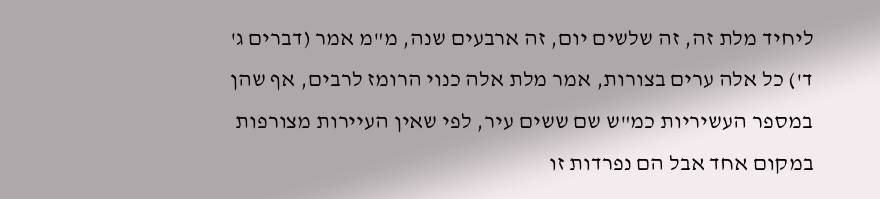ליחיד מלת זה, זה שלשים יום, זה ארבעים שנה, מ"מ אמר (דברים ג' ד') כל אלה ערים בצורות, אמר מלת אלה כנוי הרומז לרבים, אף שהן במספר העשיריות כמ"ש שם ששים עיר, לפי שאין העיירות מצורפות במקום אחד אבל הם נפרדות זו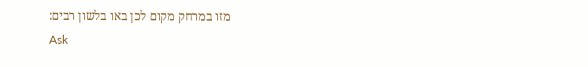מזו במרחק מקום לכן באו בלשון רבים:
Ask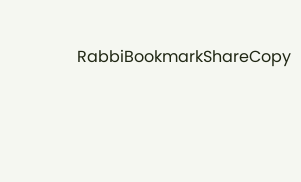RabbiBookmarkShareCopy